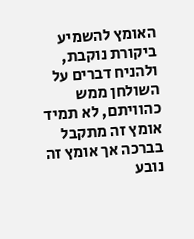האומץ להשמיע ביקורת נוקבת, ולהניח דברים על השולחן ממש כהוויתם, לא תמיד אומץ זה מתקבל בברכה אך אומץ זה נובע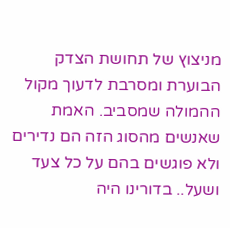מניצוץ של תחושת הצדק הבוערת ומסרבת לדעוך מקול ההמולה שמסביב. האמת שאנשים מהסוג הזה הם נדירים ולא פוגשים בהם על כל צעד ושעל.. בדורינו היה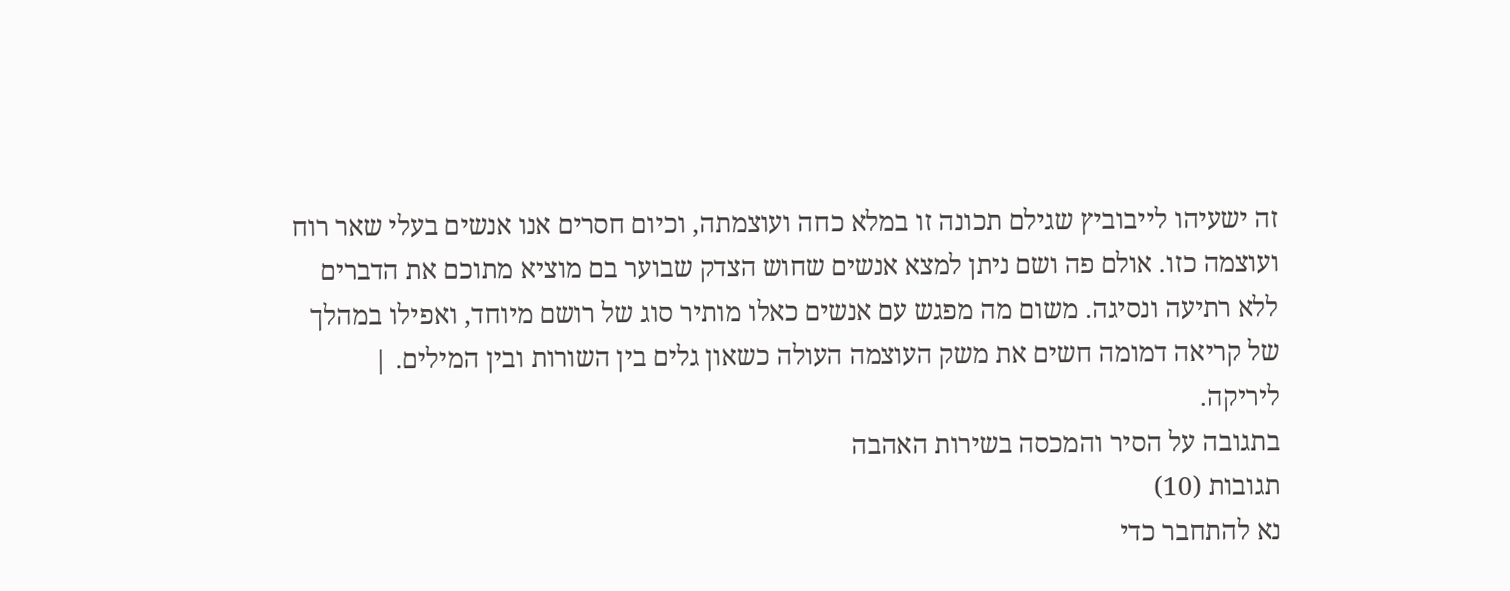זה ישעיהו לייבוביץ שגילם תכונה זו במלא כחה ועוצמתה, וכיום חסרים אנו אנשים בעלי שאר רוח ועוצמה כזו. אולם פה ושם ניתן למצא אנשים שחוש הצדק שבוער בם מוציא מתוכם את הדברים ללא רתיעה ונסיגה. משום מה מפגש עם אנשים כאלו מותיר סוג של רושם מיוחד, ואפילו במהלך של קריאה דמומה חשים את משק העוצמה העולה כשאון גלים בין השורות ובין המילים. |
ליריקה.
בתגובה על הסיר והמכסה בשירות האהבה
תגובות (10)
נא להתחבר כדי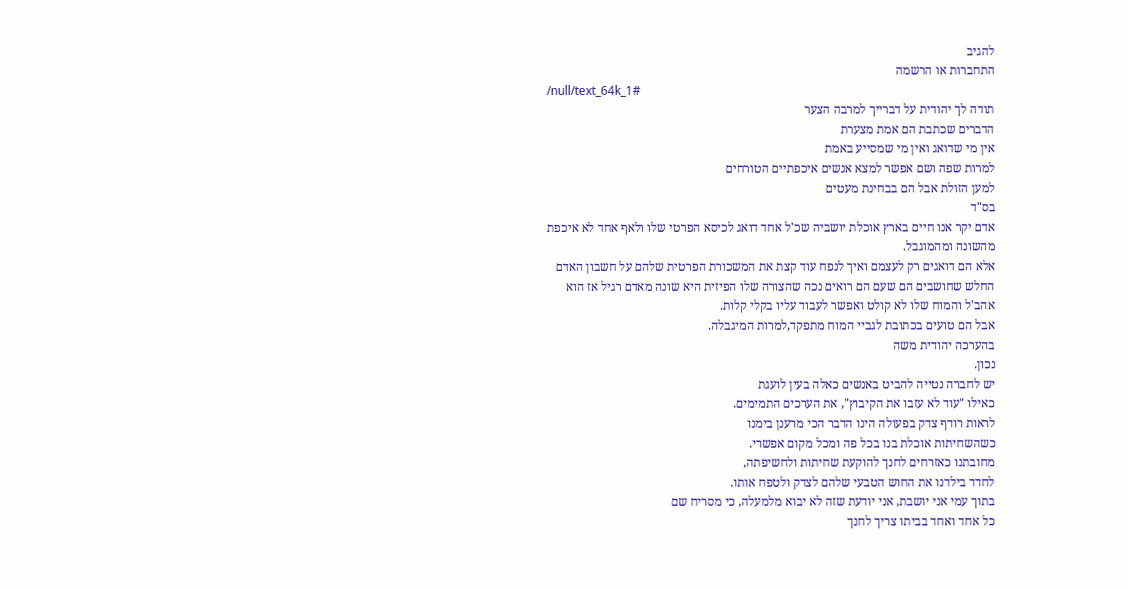להגיב
התחברות או הרשמה
/null/text_64k_1#
תודה לך יהודית על דברייך למרבה הצער
הדברים שכתבת הם אמת מצערת
אין מי שדואג ואין מי שמסייע באמת
למרות שפה ושם אפשר למצא אנשים איכפתיים הטורחים
למען הזולת אבל הם בבחינת מעטים
בס"ד
אדם יקר אנו חיים בארץ אוכלת יושביה שכ'ל אחד דואג לכיסא הפרטי שלו ולאף אחד לא איכפת מהשונה ומהמוגבל.
אלא הם דואגים רק לעצמם ואיך לנפח עוד קצת את המשכורת הפרטית שלהם על חשבון האדם החלש שחושבים הם שעם הם רואים נכה שהצורה שלו הפיזית היא שונה מאדם רגיל אז הוא אהב'ל והמוח שלו לא קולט ואפשר לעבוד עליו בקלי קלות.
אבל הם טועים בכתובת לגביי המוח מתפקד,למרות המיגבלה.
בהערכה יהודית משה
נכון.
יש לחברה נטייה להביט באנשים כאלה בעין לועגת
כאילו "עוד לא עזבו את הקיבוץ", את הערכים התמימים.
לראות רודף צדק בפעולה הינו הדבר הכי מרענן בימנו
כשהשחיתות אוכלת בנו בכל פה ומכל מקום אפשרי.
מחובתנו כאזרחים לחנך להוקעת שחיתות ולחשיפתה,
לחדד בילדנו את החוש הטבעי שלהם לצדק ולטפח אותו.
בתוך עמי אני יושבת, אני יודעת שזה לא יבוא מלמעלה, כי מסריח שם
כל אחד ואחד בביתו צריך לחנך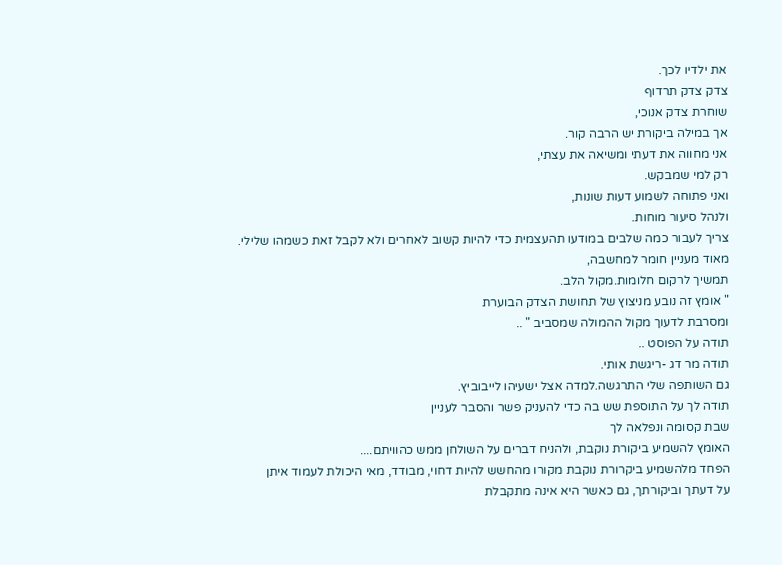את ילדיו לכך.
צדק צדק תרדוף
שוחרת צדק אנוכי,
אך במילה ביקורת יש הרבה קור.
אני מחווה את דעתי ומשיאה את עצתי,
רק למי שמבקש.
ואני פתוחה לשמוע דעות שונות,
ולנהל סיעור מוחות.
צריך לעבור כמה שלבים במודעו תהעצמית כדי להיות קשוב לאחרים ולא לקבל זאת כשמהו שלילי.
מאוד מעניין חומר למחשבה,
תמשיך לרקום חלומות.מקול הלב.
" אומץ זה נובע מניצוץ של תחושת הצדק הבוערת
ומסרבת לדעוך מקול ההמולה שמסביב " ..
תודה על הפוסט ..
תודה מר דג -ריגשת אותי.
גם השותפה שלי התרגשה.למדה אצל ישעיהו לייבוביץ.
תודה לך על התוספת שש בה כדי להעניק פשר והסבר לעניין
שבת קסומה ונפלאה לך
האומץ להשמיע ביקורת נוקבת, ולהניח דברים על השולחן ממש כהוויתם....
הפחד מלהשמיע ביקרורת נוקבת מקורו מהחשש להיות דחוי, מבודד, מאי היכולת לעמוד איתן
על דעתך וביקורתך, גם כאשר היא אינה מתקבלת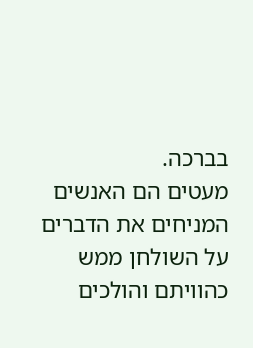בברכה.
מעטים הם האנשים המניחים את הדברים על השולחן ממש כהוויתם והולכים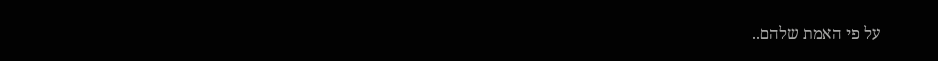על פי האמת שלהם..